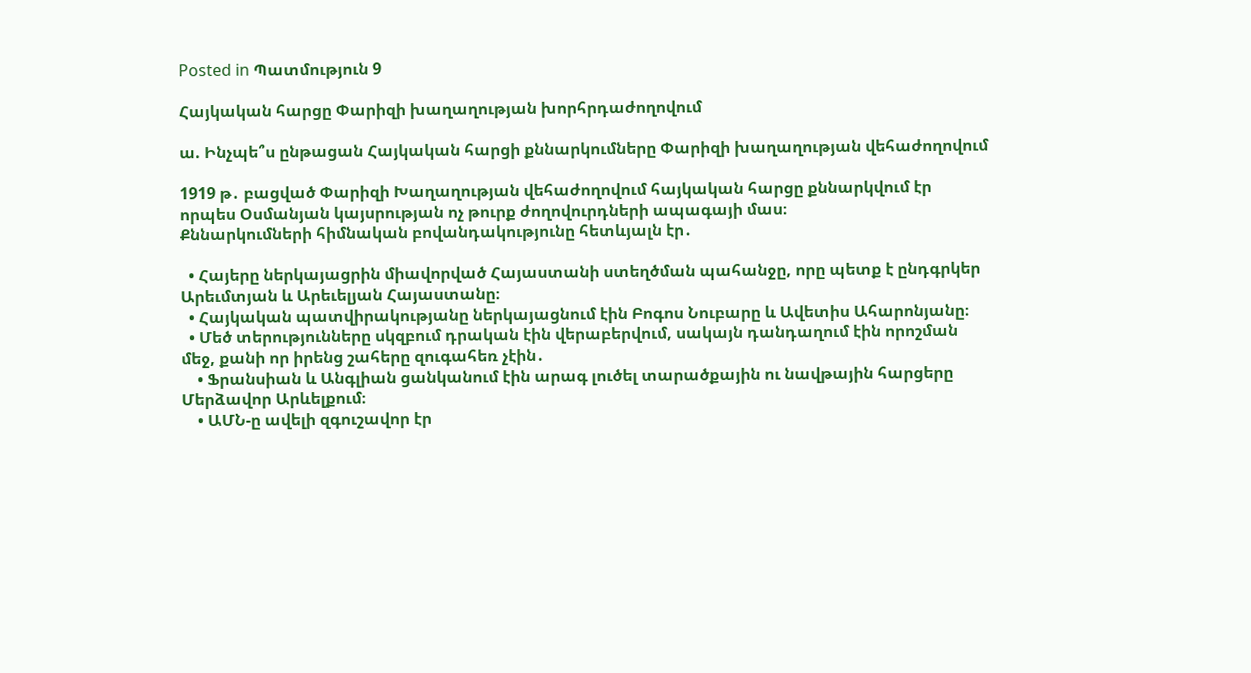Posted in Պատմություն 9

Հայկական հարցը Փարիզի խաղաղության խորհրդաժողովում

ա. Ինչպե՞ս ընթացան Հայկական հարցի քննարկումները Փարիզի խաղաղության վեհաժողովում

1919 թ․ բացված Փարիզի Խաղաղության վեհաժողովում հայկական հարցը քննարկվում էր որպես Օսմանյան կայսրության ոչ թուրք ժողովուրդների ապագայի մաս։
Քննարկումների հիմնական բովանդակությունը հետևյալն էր․

  • Հայերը ներկայացրին միավորված Հայաստանի ստեղծման պահանջը, որը պետք է ընդգրկեր Արեւմտյան և Արեւելյան Հայաստանը։
  • Հայկական պատվիրակությանը ներկայացնում էին Բոգոս Նուբարը և Ավետիս Ահարոնյանը։
  • Մեծ տերությունները սկզբում դրական էին վերաբերվում, սակայն դանդաղում էին որոշման մեջ, քանի որ իրենց շահերը զուգահեռ չէին․
    • Ֆրանսիան և Անգլիան ցանկանում էին արագ լուծել տարածքային ու նավթային հարցերը Մերձավոր Արևելքում։
    • ԱՄՆ-ը ավելի զգուշավոր էր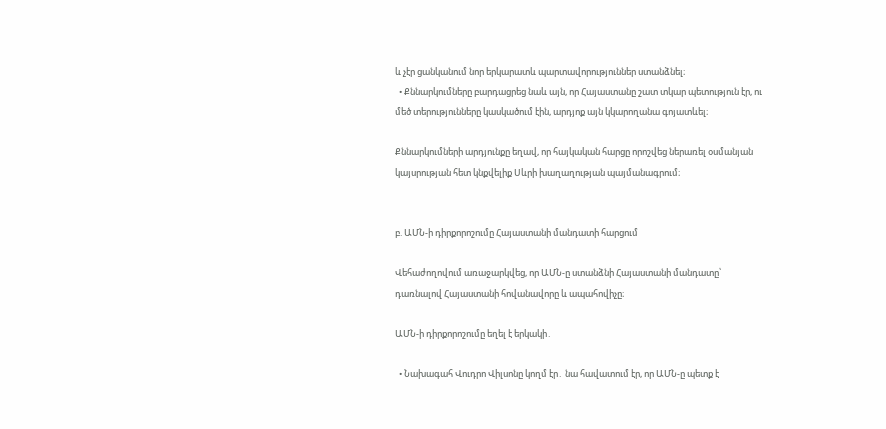և չէր ցանկանում նոր երկարատև պարտավորություններ ստանձնել։
  • Քննարկումները բարդացրեց նաև այն, որ Հայաստանը շատ տկար պետություն էր, ու մեծ տերությունները կասկածում էին, արդյոք այն կկարողանա գոյատևել։

Քննարկումների արդյունքը եղավ, որ հայկական հարցը որոշվեց ներառել օսմանյան կայսրության հետ կնքվելիք Սևրի խաղաղության պայմանագրում։


բ. ԱՄՆ-ի դիրքորոշումը Հայաստանի մանդատի հարցում

Վեհաժողովում առաջարկվեց, որ ԱՄՆ-ը ստանձնի Հայաստանի մանդատը՝ դառնալով Հայաստանի հովանավորը և ապահովիչը։

ԱՄՆ-ի դիրքորոշումը եղել է երկակի․

  • Նախագահ Վուդրո Վիլսոնը կողմ էր․ նա հավատում էր, որ ԱՄՆ-ը պետք է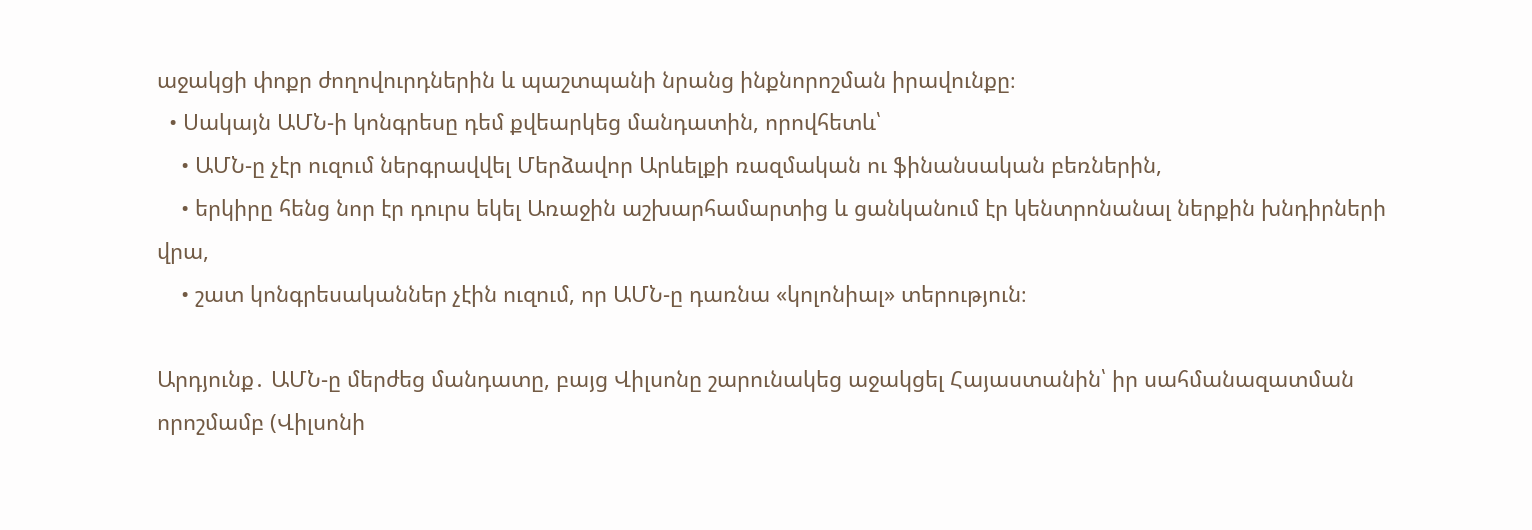աջակցի փոքր ժողովուրդներին և պաշտպանի նրանց ինքնորոշման իրավունքը։
  • Սակայն ԱՄՆ-ի կոնգրեսը դեմ քվեարկեց մանդատին, որովհետև՝
    • ԱՄՆ-ը չէր ուզում ներգրավվել Մերձավոր Արևելքի ռազմական ու ֆինանսական բեռներին,
    • երկիրը հենց նոր էր դուրս եկել Առաջին աշխարհամարտից և ցանկանում էր կենտրոնանալ ներքին խնդիրների վրա,
    • շատ կոնգրեսականներ չէին ուզում, որ ԱՄՆ-ը դառնա «կոլոնիալ» տերություն։

Արդյունք․ ԱՄՆ-ը մերժեց մանդատը, բայց Վիլսոնը շարունակեց աջակցել Հայաստանին՝ իր սահմանազատման որոշմամբ (Վիլսոնի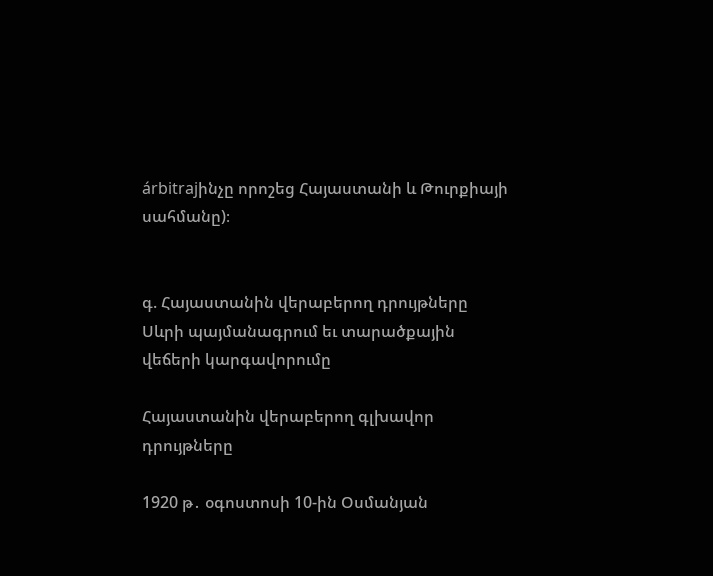árbitrajինչը որոշեց Հայաստանի և Թուրքիայի սահմանը)։


գ. Հայաստանին վերաբերող դրույթները Սևրի պայմանագրում եւ տարածքային վեճերի կարգավորումը

Հայաստանին վերաբերող գլխավոր դրույթները

1920 թ․ օգոստոսի 10-ին Օսմանյան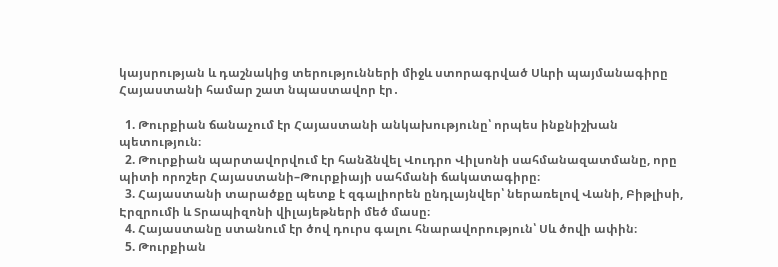կայսրության և դաշնակից տերությունների միջև ստորագրված Սևրի պայմանագիրը Հայաստանի համար շատ նպաստավոր էր․

  1. Թուրքիան ճանաչում էր Հայաստանի անկախությունը՝ որպես ինքնիշխան պետություն։
  2. Թուրքիան պարտավորվում էր հանձնվել Վուդրո Վիլսոնի սահմանազատմանը, որը պիտի որոշեր Հայաստանի–Թուրքիայի սահմանի ճակատագիրը։
  3. Հայաստանի տարածքը պետք է զգալիորեն ընդլայնվեր՝ ներառելով Վանի, Բիթլիսի, Էրզրումի և Տրապիզոնի վիլայեթների մեծ մասը։
  4. Հայաստանը ստանում էր ծով դուրս գալու հնարավորություն՝ Սև ծովի ափին։
  5. Թուրքիան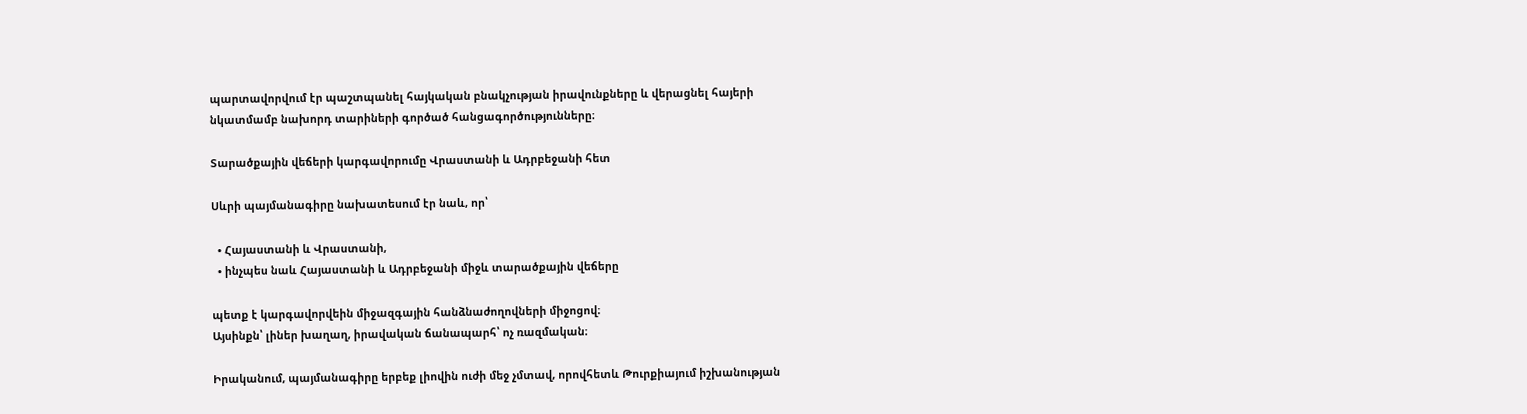պարտավորվում էր պաշտպանել հայկական բնակչության իրավունքները և վերացնել հայերի նկատմամբ նախորդ տարիների գործած հանցագործությունները։

Տարածքային վեճերի կարգավորումը Վրաստանի և Ադրբեջանի հետ

Սևրի պայմանագիրը նախատեսում էր նաև, որ՝

  • Հայաստանի և Վրաստանի,
  • ինչպես նաև Հայաստանի և Ադրբեջանի միջև տարածքային վեճերը

պետք է կարգավորվեին միջազգային հանձնաժողովների միջոցով։
Այսինքն՝ լիներ խաղաղ, իրավական ճանապարհ՝ ոչ ռազմական։

Իրականում, պայմանագիրը երբեք լիովին ուժի մեջ չմտավ, որովհետև Թուրքիայում իշխանության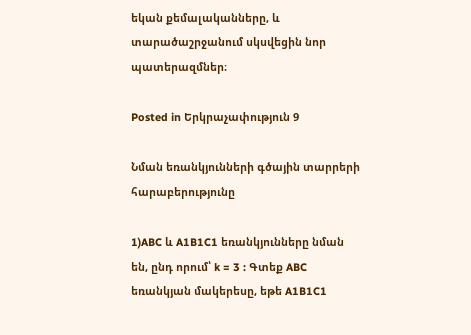եկան քեմալականները, և տարածաշրջանում սկսվեցին նոր պատերազմներ։

Posted in Երկրաչափություն 9

Նման եռանկյունների գծային տարրերի հարաբերությունը

1)ABC և A1B1C1 եռանկյունները նման են, ընդ որում՝ k = 3 : Գտեք ABC եռանկյան մակերեսը, եթե A1B1C1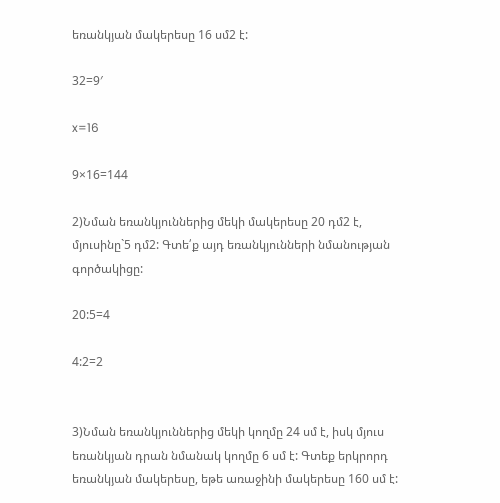եռանկյան մակերեսը 16 սմ2 է:

32=9′

x=16

9×16=144

2)Նման եռանկյուններից մեկի մակերեսը 20 դմ2 է, մյուսինը`5 դմ2: Գտե՛ք այդ եռանկյունների նմանության գործակիցը:

20:5=4

4:2=2


3)Նման եռանկյուններից մեկի կողմը 24 սմ է, իսկ մյուս եռանկյան դրան նմանակ կողմը 6 սմ է: Գտեք երկրորդ եռանկյան մակերեսը, եթե առաջինի մակերեսը 160 սմ է: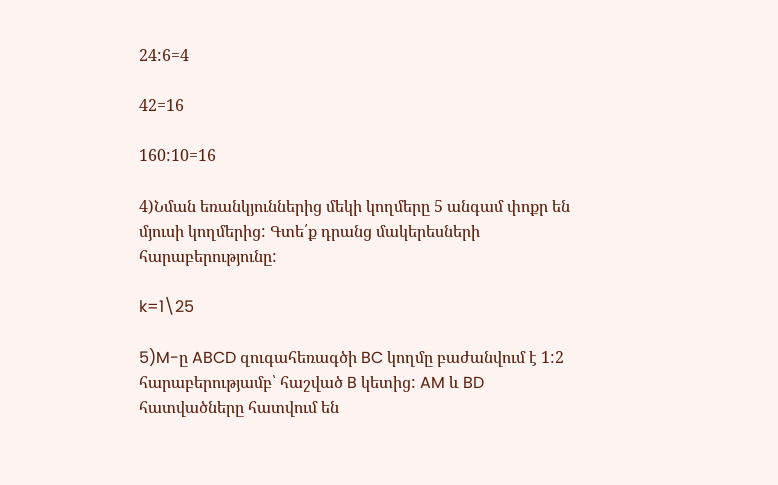24:6=4

42=16

160:10=16

4)Նման եռանկյուններից մեկի կողմերը 5 անգամ փոքր են մյուսի կողմերից: Գտե՛ք դրանց մակերեսների հարաբերությունը:

k=1\25

5)M-ը ABCD զուգահեռագծի BC կողմը բաժանվում է 1:2 հարաբերությամբ՝ հաշված B կետից: AM և BD հատվածները հատվում են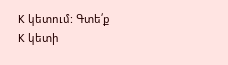K կետում: Գտե՛ք K կետի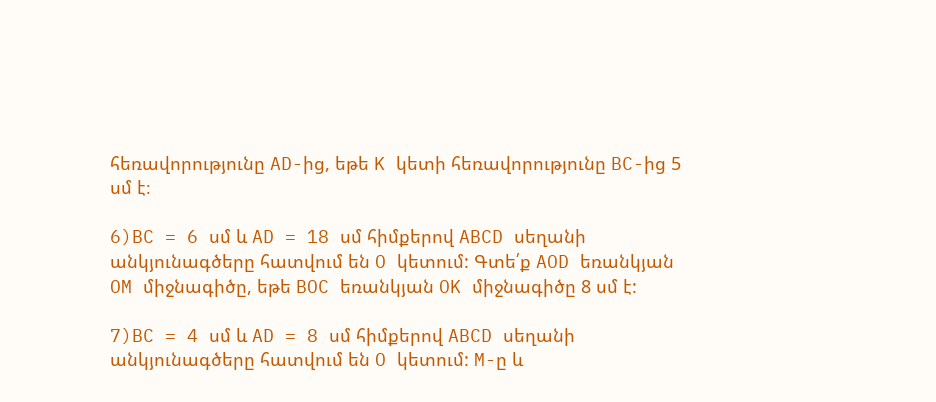հեռավորությունը AD-ից, եթե K կետի հեռավորությունը BC-ից 5 սմ է։

6)BC = 6 սմ և AD = 18 սմ հիմքերով ABCD սեղանի անկյունագծերը հատվում են O կետում: Գտե՛ք AOD եռանկյան OM միջնագիծը, եթե BOC եռանկյան OK միջնագիծը 8 սմ է:

7)BC = 4 սմ և AD = 8 սմ հիմքերով ABCD սեղանի անկյունագծերը հատվում են O կետում: M-ը և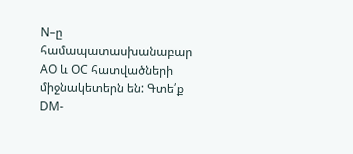N–ը համապատասխանաբար AO և OC հատվածների միջնակետերն են: Գտե՛ք DM-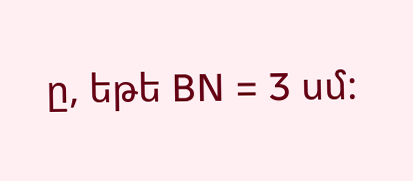ը, եթե BN = 3 սմ: